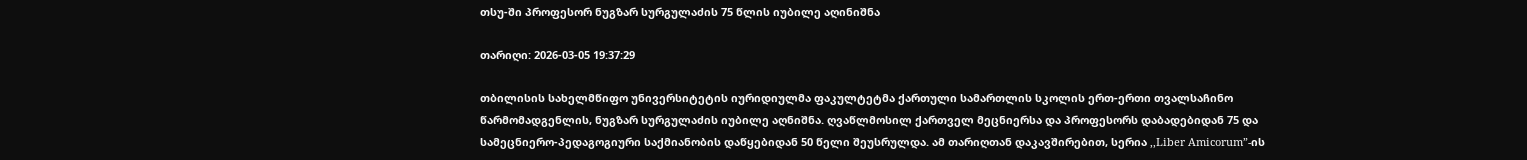თსუ-ში პროფესორ ნუგზარ სურგულაძის 75 წლის იუბილე აღინიშნა

თარიღი: 2026-03-05 19:37:29

თბილისის სახელმწიფო უნივერსიტეტის იურიდიულმა ფაკულტეტმა ქართული სამართლის სკოლის ერთ-ერთი თვალსაჩინო წარმომადგენლის, ნუგზარ სურგულაძის იუბილე აღნიშნა. ღვაწლმოსილ ქართველ მეცნიერსა და პროფესორს დაბადებიდან 75 და სამეცნიერო-პედაგოგიური საქმიანობის დაწყებიდან 50 წელი შეუსრულდა. ამ თარიღთან დაკავშირებით, სერია ,,Liber Amicorum”-ის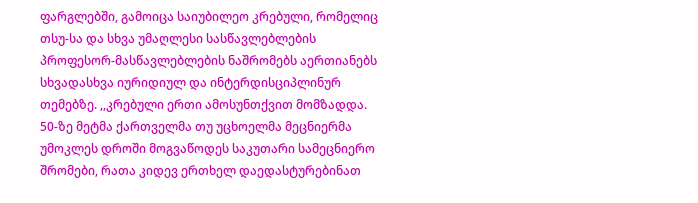ფარგლებში, გამოიცა საიუბილეო კრებული, რომელიც თსუ-სა და სხვა უმაღლესი სასწავლებლების პროფესორ-მასწავლებლების ნაშრომებს აერთიანებს სხვადასხვა იურიდიულ და ინტერდისციპლინურ თემებზე. ,,კრებული ერთი ამოსუნთქვით მომზადდა. 50-ზე მეტმა ქართველმა თუ უცხოელმა მეცნიერმა უმოკლეს დროში მოგვაწოდეს საკუთარი სამეცნიერო შრომები, რათა კიდევ ერთხელ დაედასტურებინათ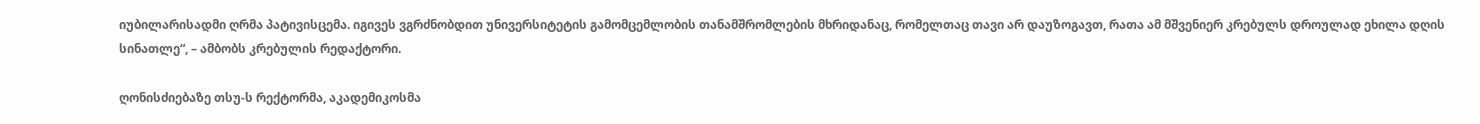იუბილარისადმი ღრმა პატივისცემა. იგივეს ვგრძნობდით უნივერსიტეტის გამომცემლობის თანამშრომლების მხრიდანაც, რომელთაც თავი არ დაუზოგავთ, რათა ამ მშვენიერ კრებულს დროულად ეხილა დღის სინათლე“, – ამბობს კრებულის რედაქტორი.

ღონისძიებაზე თსუ-ს რექტორმა, აკადემიკოსმა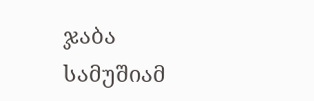ჯაბა სამუშიამ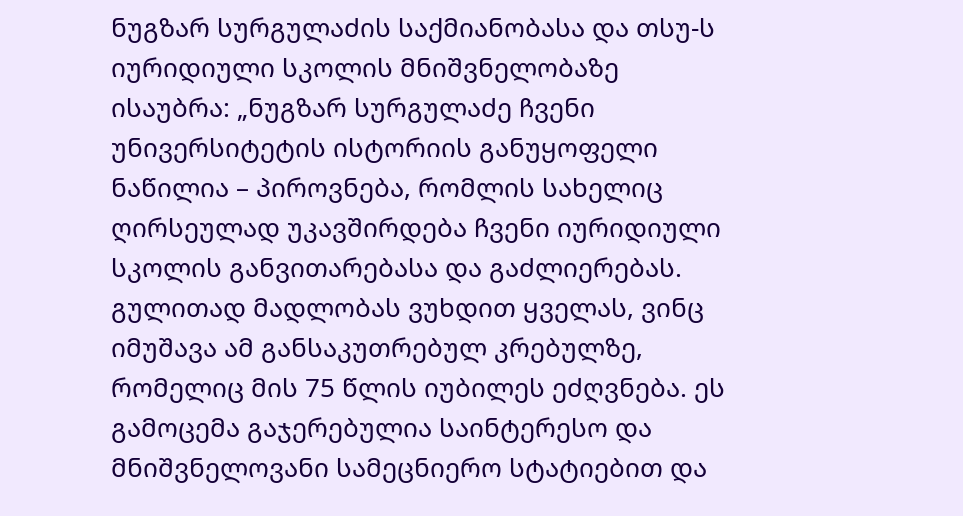ნუგზარ სურგულაძის საქმიანობასა და თსუ-ს იურიდიული სკოლის მნიშვნელობაზე ისაუბრა: „ნუგზარ სურგულაძე ჩვენი უნივერსიტეტის ისტორიის განუყოფელი ნაწილია – პიროვნება, რომლის სახელიც ღირსეულად უკავშირდება ჩვენი იურიდიული სკოლის განვითარებასა და გაძლიერებას. გულითად მადლობას ვუხდით ყველას, ვინც იმუშავა ამ განსაკუთრებულ კრებულზე, რომელიც მის 75 წლის იუბილეს ეძღვნება. ეს გამოცემა გაჯერებულია საინტერესო და მნიშვნელოვანი სამეცნიერო სტატიებით და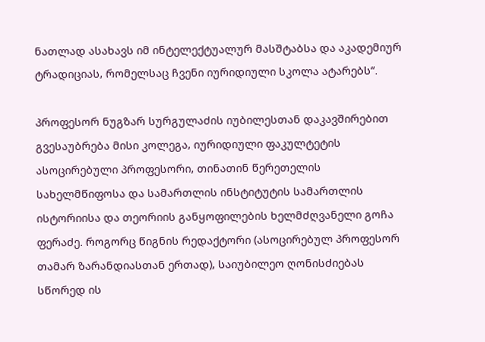ნათლად ასახავს იმ ინტელექტუალურ მასშტაბსა და აკადემიურ ტრადიციას, რომელსაც ჩვენი იურიდიული სკოლა ატარებს“.

პროფესორ ნუგზარ სურგულაძის იუბილესთან დაკავშირებით გვესაუბრება მისი კოლეგა, იურიდიული ფაკულტეტის ასოცირებული პროფესორი, თინათინ წერეთელის სახელმწიფოსა და სამართლის ინსტიტუტის სამართლის ისტორიისა და თეორიის განყოფილების ხელმძღვანელი გოჩა ფერაძე. როგორც წიგნის რედაქტორი (ასოცირებულ პროფესორ თამარ ზარანდიასთან ერთად), საიუბილეო ღონისძიებას სწორედ ის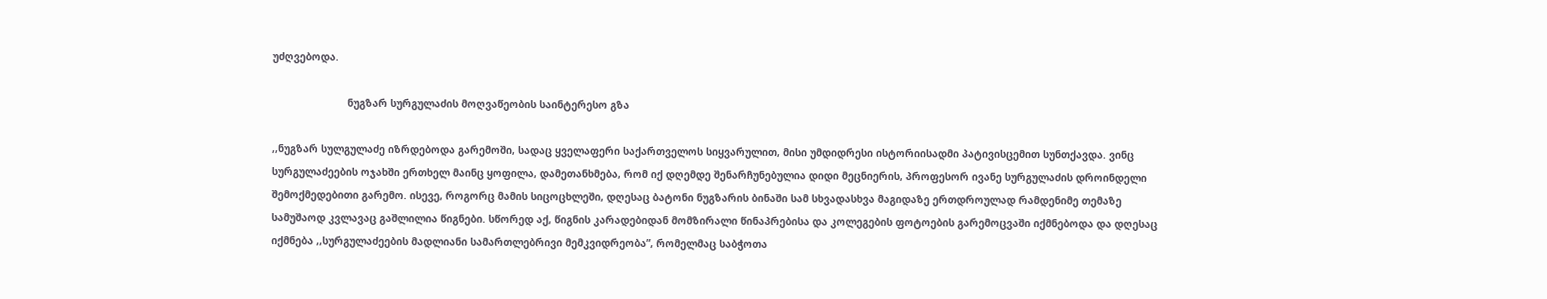უძღვებოდა.

                         ნუგზარ სურგულაძის მოღვაწეობის საინტერესო გზა

,,ნუგზარ სულგულაძე იზრდებოდა გარემოში, სადაც ყველაფერი საქართველოს სიყვარულით, მისი უმდიდრესი ისტორიისადმი პატივისცემით სუნთქავდა. ვინც სურგულაძეების ოჯახში ერთხელ მაინც ყოფილა, დამეთანხმება, რომ იქ დღემდე შენარჩუნებულია დიდი მეცნიერის, პროფესორ ივანე სურგულაძის დროინდელი შემოქმედებითი გარემო. ისევე, როგორც მამის სიცოცხლეში, დღესაც ბატონი ნუგზარის ბინაში სამ სხვადასხვა მაგიდაზე ერთდროულად რამდენიმე თემაზე სამუშაოდ კვლავაც გაშლილია წიგნები. სწორედ აქ, წიგნის კარადებიდან მომზირალი წინაპრებისა და კოლეგების ფოტოების გარემოცვაში იქმნებოდა და დღესაც იქმნება ,,სურგულაძეების მადლიანი სამართლებრივი მემკვიდრეობა”, რომელმაც საბჭოთა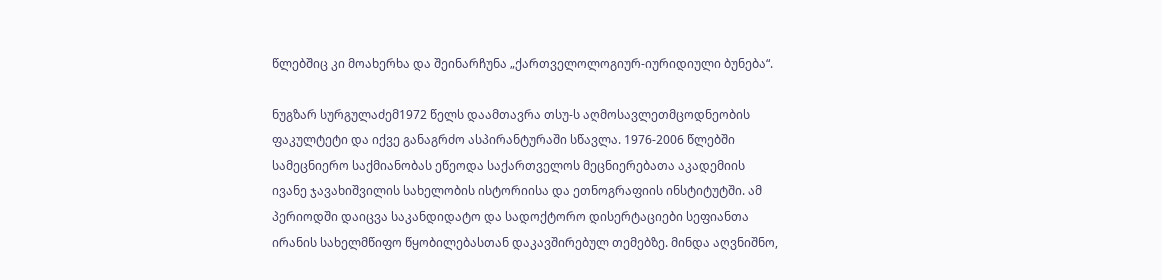წლებშიც კი მოახერხა და შეინარჩუნა „ქართველოლოგიურ-იურიდიული ბუნება“.

ნუგზარ სურგულაძემ1972 წელს დაამთავრა თსუ-ს აღმოსავლეთმცოდნეობის ფაკულტეტი და იქვე განაგრძო ასპირანტურაში სწავლა. 1976-2006 წლებში სამეცნიერო საქმიანობას ეწეოდა საქართველოს მეცნიერებათა აკადემიის ივანე ჯავახიშვილის სახელობის ისტორიისა და ეთნოგრაფიის ინსტიტუტში. ამ პერიოდში დაიცვა საკანდიდატო და სადოქტორო დისერტაციები სეფიანთა ირანის სახელმწიფო წყობილებასთან დაკავშირებულ თემებზე. მინდა აღვნიშნო,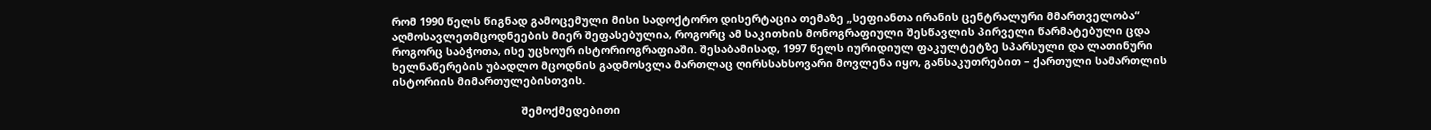რომ 1990 წელს წიგნად გამოცემული მისი სადოქტორო დისერტაცია თემაზე „სეფიანთა ირანის ცენტრალური მმართველობა“ აღმოსავლეთმცოდნეების მიერ შეფასებულია, როგორც ამ საკითხის მონოგრაფიული შესწავლის პირველი წარმატებული ცდა როგორც საბჭოთა, ისე უცხოურ ისტორიოგრაფიაში. შესაბამისად, 1997 წელს იურიდიულ ფაკულტეტზე სპარსული და ლათინური ხელნაწერების უბადლო მცოდნის გადმოსვლა მართლაც ღირსსახსოვარი მოვლენა იყო, განსაკუთრებით – ქართული სამართლის ისტორიის მიმართულებისთვის.

                                           შემოქმედებითი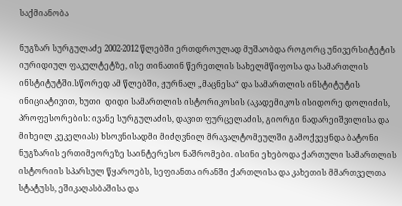საქმიანობა

ნუგზარ სურგულაძე 2002-2012 წლებში ერთდროულად მუშაობდა როგორც უნივერსიტეტის იურიდიულ ფაკულტეტზე, ისე თინათინ წერეთლის სახელმწიფოსა და სამართლის ინსტიტუტში.სწორედ ამ წლებში, ჟურნალ „მაცნესა“ და სამართლის ინსტიტუტის ინიციატივით, ხუთი  დიდი სამართლის ისტორიკოსის (აკადემიკოს ისიდორე დოლიძის, პროფესორების: ივანე სურგულაძის, დავით ფურცელაძის, გიორგი ნადარეიშვილისა და მიხეილ კეკელიას) ხსოვნისადმი მიძღვნილ მრავალტომეულში გამოქვეყნდა ბატონი ნუგზარის ერთიმეორეზე საინტერესო ნაშრომები. ისინი ეხებოდა ქართული სამართლის ისტორიის სპარსულ წყაროებს, სეფიანთა ირანში ქართლისა და კახეთის მმართველთა სტატუსს, ეშიკაღასბაშისა და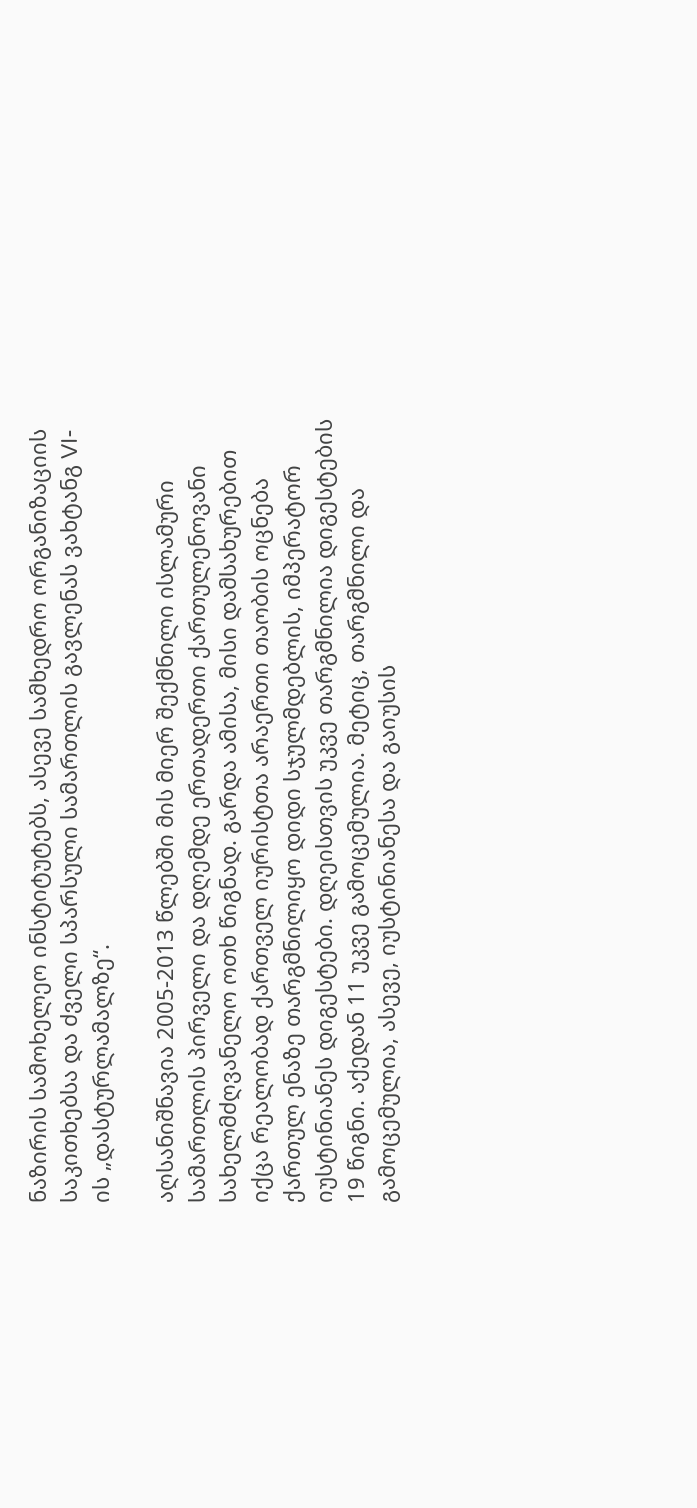ნაზირის სამოხელეო ინსტიტუტებს, ასევე სამხედრო ორგანიზაციის საკითხებსა და ძველი სპარსული სამართლის გავლენას ვახტანგ VI-ის „დასტურლამალზე“.

აღსანიშნავია 2005-2013 წლებში მის მიერ შექმნილი ისლამური სამართლის პირველი და დღემდე ერთადერთი ქართულენოვანი სახელმძღვანელო ოთხ წიგნად. გარდა ამისა, მისი დამსახურებით იქცა რეალობად ქართველ იურისტთა არაერთი თაობის ოცნება ქართულ ენაზე თარგმნილიყო დიდი სჯულმდებლის, იმპერატორ იუსტინიანეს დიგესტები. დღეისთვის უკვე თარგმნილია დიგესტების 19 წიგნი. აქედან 11 უკვე გამოცემულია. მეტიც, თარგმნილი და გამოცემულია, ასევე, იუსტინიანესა და გაიუსის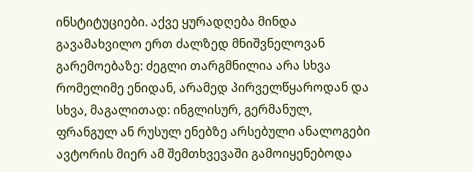ინსტიტუციები. აქვე ყურადღება მინდა გავამახვილო ერთ ძალზედ მნიშვნელოვან გარემოებაზე: ძეგლი თარგმნილია არა სხვა რომელიმე ენიდან, არამედ პირველწყაროდან და სხვა, მაგალითად: ინგლისურ, გერმანულ, ფრანგულ ან რუსულ ენებზე არსებული ანალოგები ავტორის მიერ ამ შემთხვევაში გამოიყენებოდა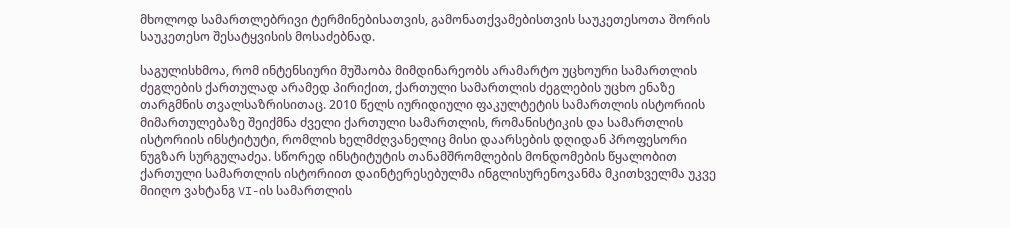მხოლოდ სამართლებრივი ტერმინებისათვის, გამონათქვამებისთვის საუკეთესოთა შორის საუკეთესო შესატყვისის მოსაძებნად.

საგულისხმოა, რომ ინტენსიური მუშაობა მიმდინარეობს არამარტო უცხოური სამართლის ძეგლების ქართულად არამედ პირიქით, ქართული სამართლის ძეგლების უცხო ენაზე თარგმნის თვალსაზრისითაც. 2010 წელს იურიდიული ფაკულტეტის სამართლის ისტორიის მიმართულებაზე შეიქმნა ძველი ქართული სამართლის, რომანისტიკის და სამართლის ისტორიის ინსტიტუტი, რომლის ხელმძღვანელიც მისი დაარსების დღიდან პროფესორი ნუგზარ სურგულაძეა. სწორედ ინსტიტუტის თანამშრომლების მონდომების წყალობით ქართული სამართლის ისტორიით დაინტერესებულმა ინგლისურენოვანმა მკითხველმა უკვე მიიღო ვახტანგ VI-ის სამართლის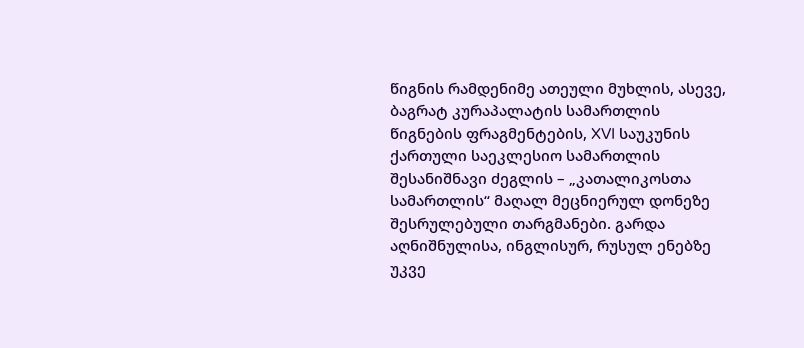წიგნის რამდენიმე ათეული მუხლის, ასევე, ბაგრატ კურაპალატის სამართლის წიგნების ფრაგმენტების, XVI საუკუნის ქართული საეკლესიო სამართლის შესანიშნავი ძეგლის – „კათალიკოსთა სამართლის“ მაღალ მეცნიერულ დონეზე შესრულებული თარგმანები. გარდა აღნიშნულისა, ინგლისურ, რუსულ ენებზე უკვე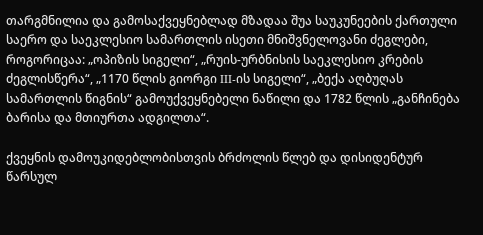თარგმნილია და გამოსაქვეყნებლად მზადაა შუა საუკუნეების ქართული საერო და საეკლესიო სამართლის ისეთი მნიშვნელოვანი ძეგლები, როგორიცაა: „ოპიზის სიგელი“, „რუის-ურბნისის საეკლესიო კრების ძეგლისწერა“, „1170 წლის გიორგი III-ის სიგელი“, „ბექა აღბუღას სამართლის წიგნის“ გამოუქვეყნებელი ნაწილი და 1782 წლის „განჩინება ბარისა და მთიურთა ადგილთა“.

ქვეყნის დამოუკიდებლობისთვის ბრძოლის წლებ და დისიდენტურ წარსულ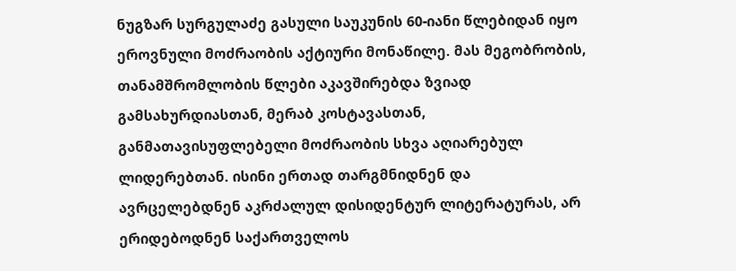ნუგზარ სურგულაძე გასული საუკუნის 60-იანი წლებიდან იყო ეროვნული მოძრაობის აქტიური მონაწილე. მას მეგობრობის, თანამშრომლობის წლები აკავშირებდა ზვიად გამსახურდიასთან, მერაბ კოსტავასთან, განმათავისუფლებელი მოძრაობის სხვა აღიარებულ ლიდერებთან. ისინი ერთად თარგმნიდნენ და ავრცელებდნენ აკრძალულ დისიდენტურ ლიტერატურას, არ ერიდებოდნენ საქართველოს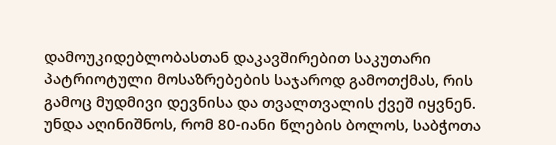დამოუკიდებლობასთან დაკავშირებით საკუთარი პატრიოტული მოსაზრებების საჯაროდ გამოთქმას, რის გამოც მუდმივი დევნისა და თვალთვალის ქვეშ იყვნენ. უნდა აღინიშნოს, რომ 80-იანი წლების ბოლოს, საბჭოთა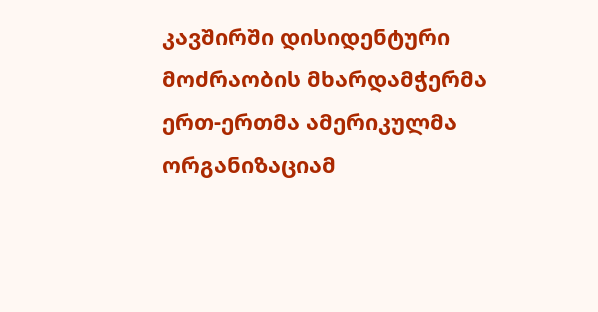კავშირში დისიდენტური მოძრაობის მხარდამჭერმა ერთ-ერთმა ამერიკულმა ორგანიზაციამ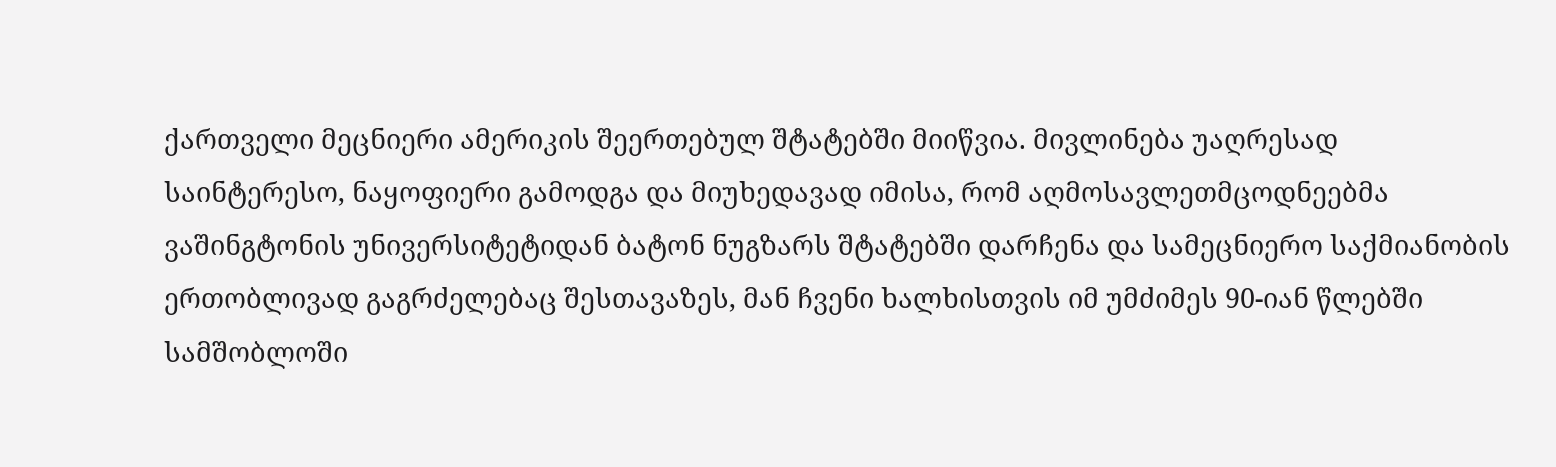ქართველი მეცნიერი ამერიკის შეერთებულ შტატებში მიიწვია. მივლინება უაღრესად საინტერესო, ნაყოფიერი გამოდგა და მიუხედავად იმისა, რომ აღმოსავლეთმცოდნეებმა ვაშინგტონის უნივერსიტეტიდან ბატონ ნუგზარს შტატებში დარჩენა და სამეცნიერო საქმიანობის ერთობლივად გაგრძელებაც შესთავაზეს, მან ჩვენი ხალხისთვის იმ უმძიმეს 90-იან წლებში სამშობლოში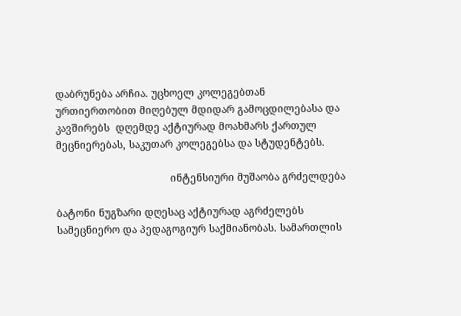დაბრუნება არჩია. უცხოელ კოლეგებთან ურთიერთობით მიღებულ მდიდარ გამოცდილებასა და კავშირებს  დღემდე აქტიურად მოახმარს ქართულ მეცნიერებას, საკუთარ კოლეგებსა და სტუდენტებს.

                                      ინტენსიური მუშაობა გრძელდება

ბატონი ნუგზარი დღესაც აქტიურად აგრძელებს სამეცნიერო და პედაგოგიურ საქმიანობას. სამართლის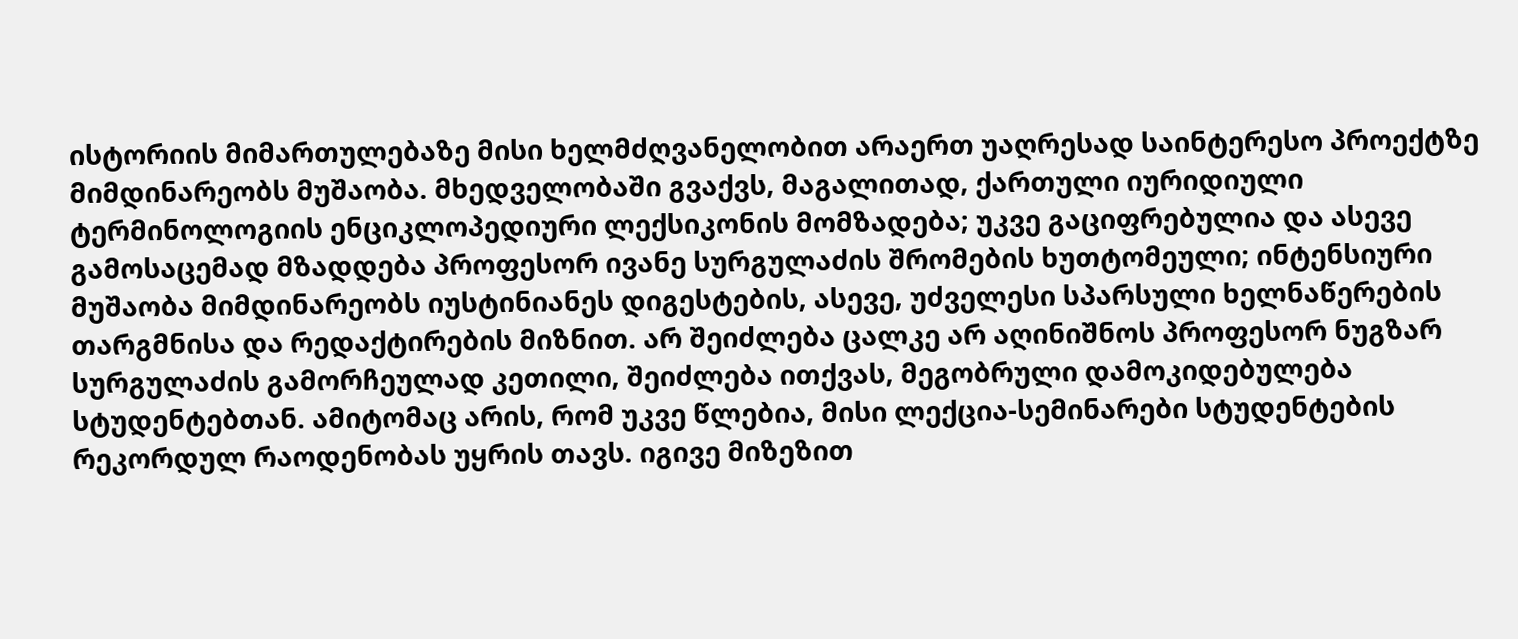ისტორიის მიმართულებაზე მისი ხელმძღვანელობით არაერთ უაღრესად საინტერესო პროექტზე მიმდინარეობს მუშაობა. მხედველობაში გვაქვს, მაგალითად, ქართული იურიდიული ტერმინოლოგიის ენციკლოპედიური ლექსიკონის მომზადება; უკვე გაციფრებულია და ასევე გამოსაცემად მზადდება პროფესორ ივანე სურგულაძის შრომების ხუთტომეული; ინტენსიური მუშაობა მიმდინარეობს იუსტინიანეს დიგესტების, ასევე, უძველესი სპარსული ხელნაწერების თარგმნისა და რედაქტირების მიზნით. არ შეიძლება ცალკე არ აღინიშნოს პროფესორ ნუგზარ სურგულაძის გამორჩეულად კეთილი, შეიძლება ითქვას, მეგობრული დამოკიდებულება სტუდენტებთან. ამიტომაც არის, რომ უკვე წლებია, მისი ლექცია-სემინარები სტუდენტების რეკორდულ რაოდენობას უყრის თავს. იგივე მიზეზით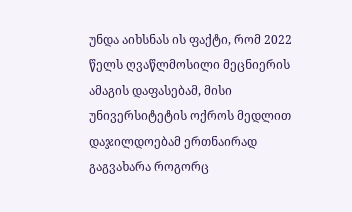უნდა აიხსნას ის ფაქტი, რომ 2022 წელს ღვაწლმოსილი მეცნიერის ამაგის დაფასებამ, მისი უნივერსიტეტის ოქროს მედლით დაჯილდოებამ ერთნაირად გაგვახარა როგორც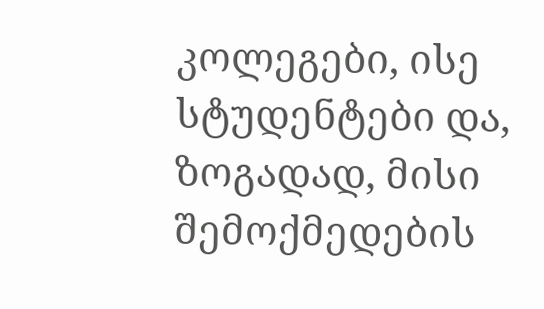კოლეგები, ისე სტუდენტები და, ზოგადად, მისი შემოქმედების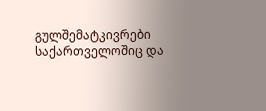გულშემატკივრები საქართველოშიც და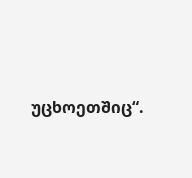უცხოეთშიც“.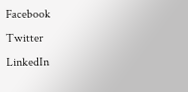Facebook
Twitter
LinkedIn